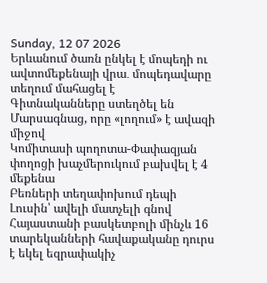Sunday, 12 07 2026
Երևանում ծառն ընկել է մոպեդի ու ավտոմեքենայի վրա․ մոպեդավարը տեղում մահացել է
Գիտնականները ստեղծել են Մարսագնաց, որը «լողում» է ավազի միջով
Կոմիտասի պողոտա-Փափազյան փողոցի խաչմերուկում բախվել է 4 մեքենա
Բեռների տեղափոխում դեպի Լուսին՝ ավելի մատչելի գնով
Հայաստանի բասկետբոլի մինչև 16 տարեկանների հավաքականը դուրս է եկել եզրափակիչ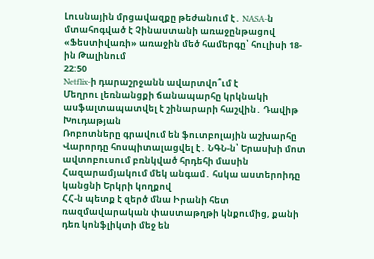Լուսնային մրցավազքը թեժանում է․ NASA-ն մտահոգված է Չինաստանի առաջընթացով
«Ֆեստիվառի» առաջին մեծ համերգը՝ հուլիսի 18-ին Թալինում
22:50
Netflix-ի դարաշրջանն ավարտվո՞ւմ է
Մեղրու լեռնանցքի ճանապարհը կրկնակի ասֆալտապատվել է շինարարի հաշվին․ Դավիթ Խուդաթյան
Ռոբոտները գրավում են ֆուտբոլային աշխարհը
Վարորդը հոսպիտալացվել է․ ՆԳՆ-ն՝ Երասխի մոտ ավտոբուսում բռնկված հրդեհի մասին
Հազարամյակում մեկ անգամ․ հսկա աստերոիդը կանցնի Երկրի կողքով
ՀՀ-ն պետք է զերծ մնա Իրանի հետ ռազմավարական փաստաթղթի կնքումից, քանի դեռ կոնֆլիկտի մեջ են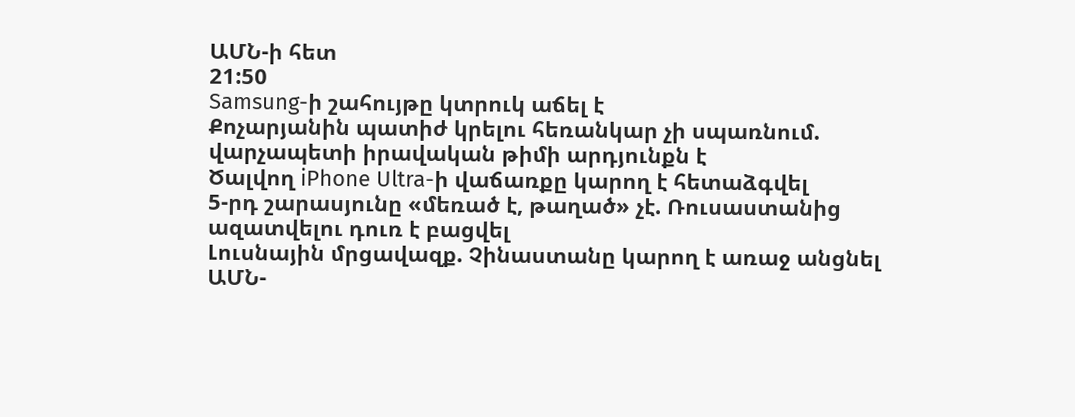ԱՄՆ-ի հետ
21:50
Samsung-ի շահույթը կտրուկ աճել է
Քոչարյանին պատիժ կրելու հեռանկար չի սպառնում. վարչապետի իրավական թիմի արդյունքն է
Ծալվող iPhone Ultra-ի վաճառքը կարող է հետաձգվել
5-րդ շարասյունը «մեռած է, թաղած» չէ. Ռուսաստանից ազատվելու դուռ է բացվել
Լուսնային մրցավազք. Չինաստանը կարող է առաջ անցնել ԱՄՆ-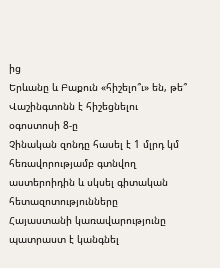ից
Երևանը և Բաքուն «հիշելո՞ւ» են, թե՞ Վաշինգտոնն է հիշեցնելու օգոստոսի 8-ը
Չինական զոնդը հասել է 1 մլրդ կմ հեռավորությամբ գտնվող աստերոիդին և սկսել գիտական հետազոտությունները
Հայաստանի կառավարությունը պատրաստ է կանգնել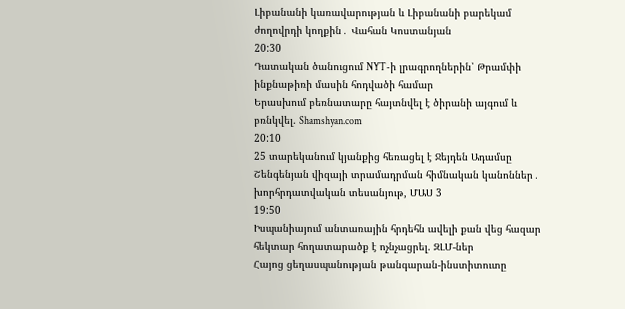Լիբանանի կառավարության և Լիբանանի բարեկամ ժողովրդի կողքին․ Վահան Կոստանյան
20:30
Դատական ծանուցում NYT-ի լրագրողներին՝ Թրամփի ինքնաթիռի մասին հոդվածի համար
Երասխում բեռնատարը հայտնվել է ծիրանի այգում և բռնկվել. Shamshyan.com
20:10
25 տարեկանում կյանքից հեռացել է Ջեյդեն Ադամսը
Շենգենյան վիզայի տրամադրման հիմնական կանոններ․ խորհրդատվական տեսանյութ, ՄԱՍ 3
19:50
Իսպանիայում անտառային հրդեհն ավելի քան վեց հազար հեկտար հողատարածք է ոչնչացրել. ԶԼՄ-ներ
Հայոց ցեղասպանության թանգարան-ինստիտուտը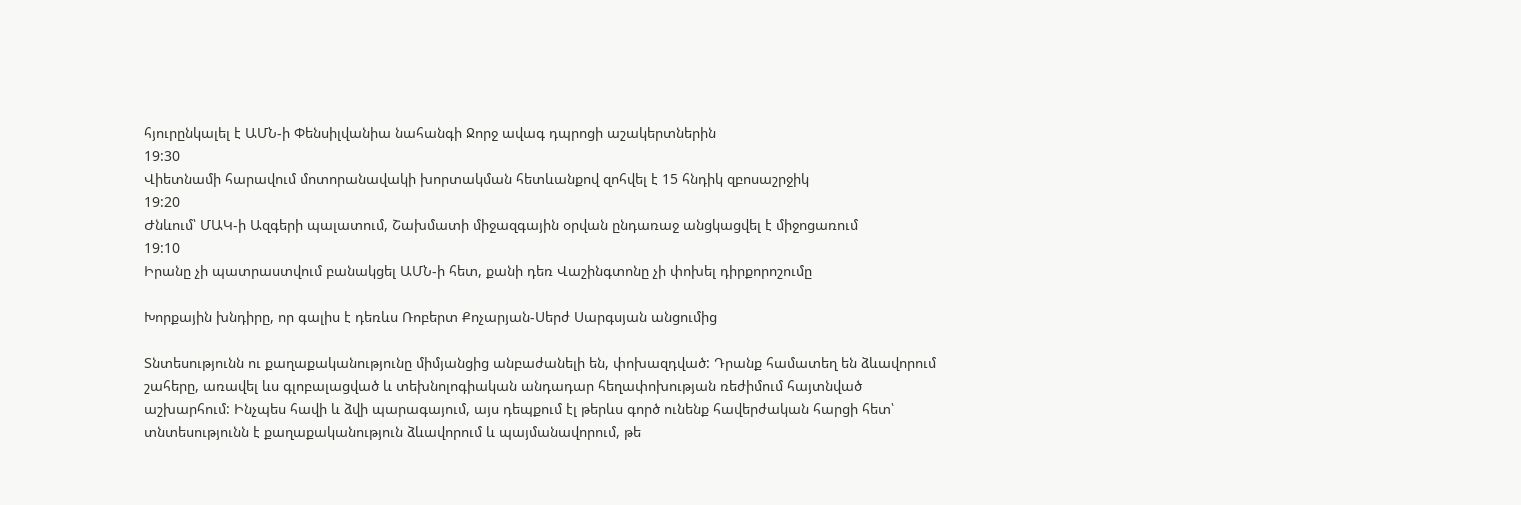հյուրընկալել է ԱՄՆ-ի Փենսիլվանիա նահանգի Ջորջ ավագ դպրոցի աշակերտներին
19:30
Վիետնամի հարավում մոտորանավակի խորտակման հետևանքով զոհվել է 15 հնդիկ զբոսաշրջիկ
19:20
Ժնևում՝ ՄԱԿ-ի Ազգերի պալատում, Շախմատի միջազգային օրվան ընդառաջ անցկացվել է միջոցառում
19:10
Իրանը չի պատրաստվում բանակցել ԱՄՆ-ի հետ, քանի դեռ Վաշինգտոնը չի փոխել դիրքորոշումը

Խորքային խնդիրը, որ գալիս է դեռևս Ռոբերտ Քոչարյան-Սերժ Սարգսյան անցումից

Տնտեսությունն ու քաղաքականությունը միմյանցից անբաժանելի են, փոխազդված: Դրանք համատեղ են ձևավորում շահերը, առավել ևս գլոբալացված և տեխնոլոգիական անդադար հեղափոխության ռեժիմում հայտնված աշխարհում: Ինչպես հավի և ձվի պարագայում, այս դեպքում էլ թերևս գործ ունենք հավերժական հարցի հետ՝ տնտեսությունն է քաղաքականություն ձևավորում և պայմանավորում, թե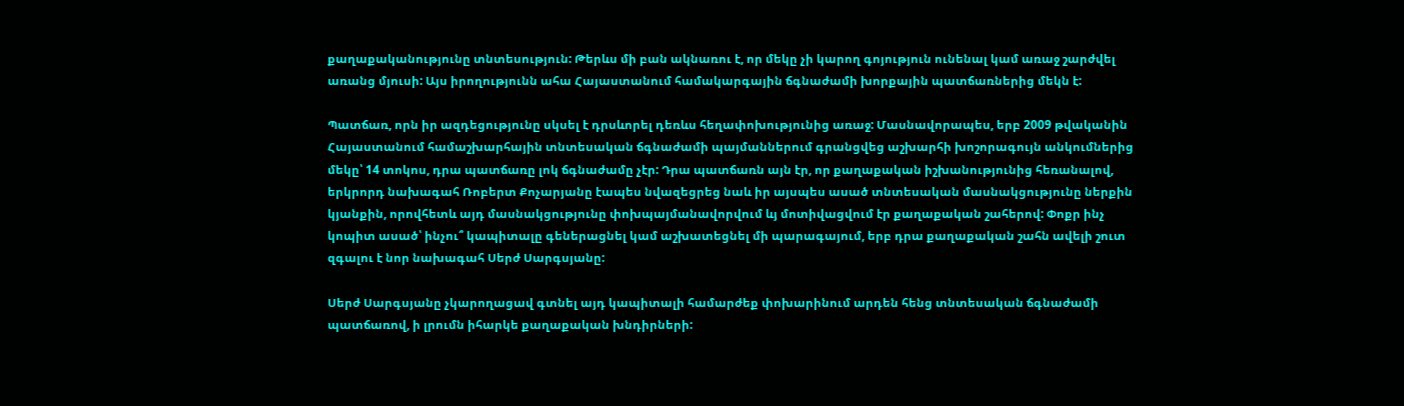քաղաքականությունը տնտեսություն: Թերևս մի բան ակնառու է, որ մեկը չի կարող գոյություն ունենալ կամ առաջ շարժվել առանց մյուսի: Այս իրողությունն ահա Հայաստանում համակարգային ճգնաժամի խորքային պատճառներից մեկն է:

Պատճառ, որն իր ազդեցությունը սկսել է դրսևորել դեռևս հեղափոխությունից առաջ: Մասնավորապես, երբ 2009 թվականին Հայաստանում համաշխարհային տնտեսական ճգնաժամի պայմաններում գրանցվեց աշխարհի խոշորագույն անկումներից մեկը՝ 14 տոկոս, դրա պատճառը լոկ ճգնաժամը չէր: Դրա պատճառն այն էր, որ քաղաքական իշխանությունից հեռանալով, երկրորդ նախագահ Ռոբերտ Քոչարյանը էապես նվազեցրեց նաև իր այսպես ասած տնտեսական մասնակցությունը ներքին կյանքին, որովհետև այդ մասնակցությունը փոխպայմանավորվում ևյ մոտիվացվում էր քաղաքական շահերով: Փոքր ինչ կոպիտ ասած՝ ինչու՞ կապիտալը գեներացնել կամ աշխատեցնել մի պարագայում, երբ դրա քաղաքական շահն ավելի շուտ զգալու է նոր նախագահ Սերժ Սարգսյանը:

Սերժ Սարգսյանը չկարողացավ գտնել այդ կապիտալի համարժեք փոխարինում արդեն հենց տնտեսական ճգնաժամի պատճառով, ի լրումն իհարկե քաղաքական խնդիրների: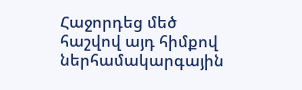Հաջորդեց մեծ հաշվով այդ հիմքով ներհամակարգային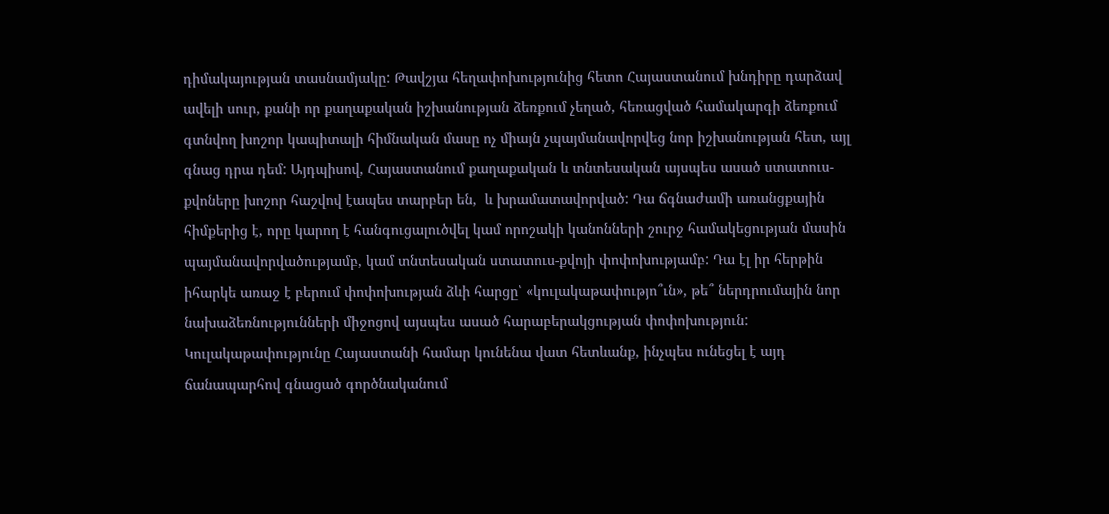դիմակայության տասնամյակը: Թավշյա հեղափոխությունից հետո Հայաստանում խնդիրը դարձավ ավելի սուր, քանի որ քաղաքական իշխանության ձեռքում չեղած, հեռացված համակարգի ձեռքում գտնվող խոշոր կապիտալի հիմնական մասը ոչ միայն չպայմանավորվեց նոր իշխանության հետ, այլ գնաց դրա դեմ: Այդպիսով, Հայաստանում քաղաքական և տնտեսական այսպես ասած ստատուս-քվոները խոշոր հաշվով էապես տարբեր են,  և խրամատավորված: Դա ճգնաժամի առանցքային հիմքերից է, որը կարող է հանգուցալուծվել կամ որոշակի կանոնների շուրջ համակեցության մասին պայմանավորվածությամբ, կամ տնտեսական ստատուս-քվոյի փոփոխությամբ: Դա էլ իր հերթին իհարկե առաջ է բերում փոփոխության ձևի հարցը՝ «կուլակաթափությո՞ւն», թե՞ ներդրումային նոր նախաձեռնությունների միջոցով այսպես ասած հարաբերակցության փոփոխություն: Կուլակաթափությունը Հայաստանի համար կունենա վատ հետևանք, ինչպես ունեցել է այդ ճանապարհով գնացած գործնականում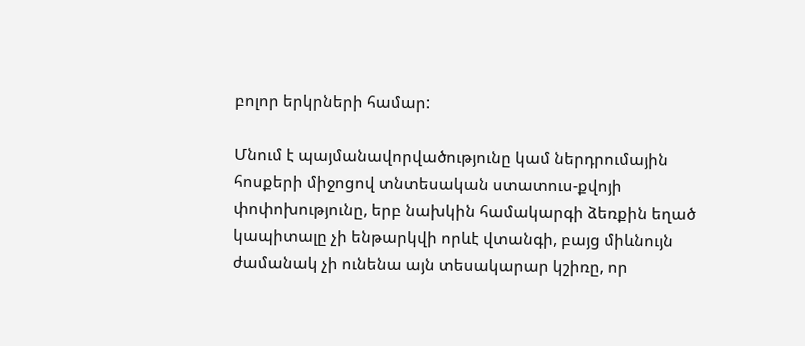բոլոր երկրների համար:

Մնում է պայմանավորվածությունը կամ ներդրումային հոսքերի միջոցով տնտեսական ստատուս-քվոյի փոփոխությունը, երբ նախկին համակարգի ձեռքին եղած կապիտալը չի ենթարկվի որևէ վտանգի, բայց միևնույն ժամանակ չի ունենա այն տեսակարար կշիռը, որ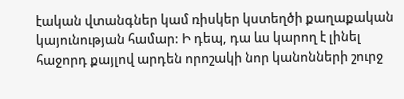էական վտանգներ կամ ռիսկեր կստեղծի քաղաքական կայունության համար: Ի դեպ, դա ևս կարող է լինել հաջորդ քայլով արդեն որոշակի նոր կանոնների շուրջ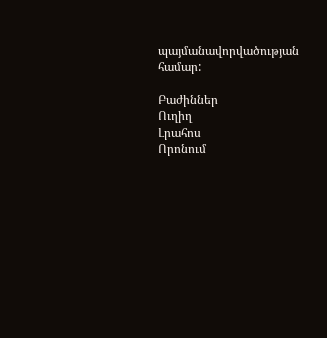պայմանավորվածության համար:

Բաժիններ
Ուղիղ
Լրահոս
Որոնում